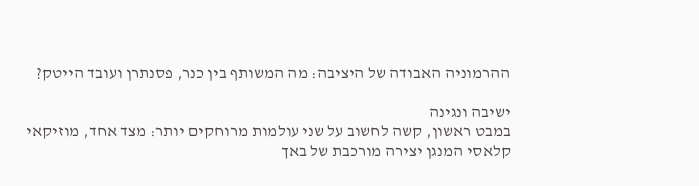ההרמוניה האבודה של היציבה: מה המשותף בין כנר, פסנתרן ועובד הייטק?

ישיבה ונגינה
במבט ראשון, קשה לחשוב על שני עולמות מרוחקים יותר: מצד אחד, מוזיקאי קלאסי המנגן יצירה מורכבת של באך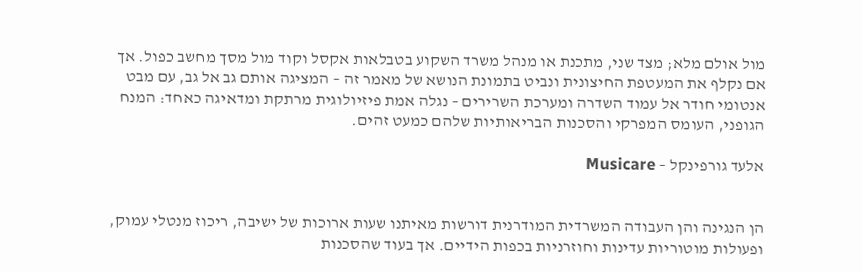מול אולם מלא; מצד שני, מתכנת או מנהל משרד השקוע בטבלאות אקסל וקוד מול מסך מחשב כפול. אך אם נקלף את המעטפת החיצונית ונביט בתמונת הנושא של מאמר זה – המציגה אותם גב אל גב, עם מבט אנטומי חודר אל עמוד השדרה ומערכת השרירים – נגלה אמת פיזיולוגית מרתקת ומדאיגה כאחד: המנח הגופני, העומס המפרקי והסכנות הבריאותיות שלהם כמעט זהים.

אלעד גורפינקל – Musicare


הן הנגינה והן העבודה המשרדית המודרנית דורשות מאיתנו שעות ארוכות של ישיבה, ריכוז מנטלי עמוק, ופעולות מוטוריות עדינות וחוזרניות בכפות הידיים. אך בעוד שהסכנות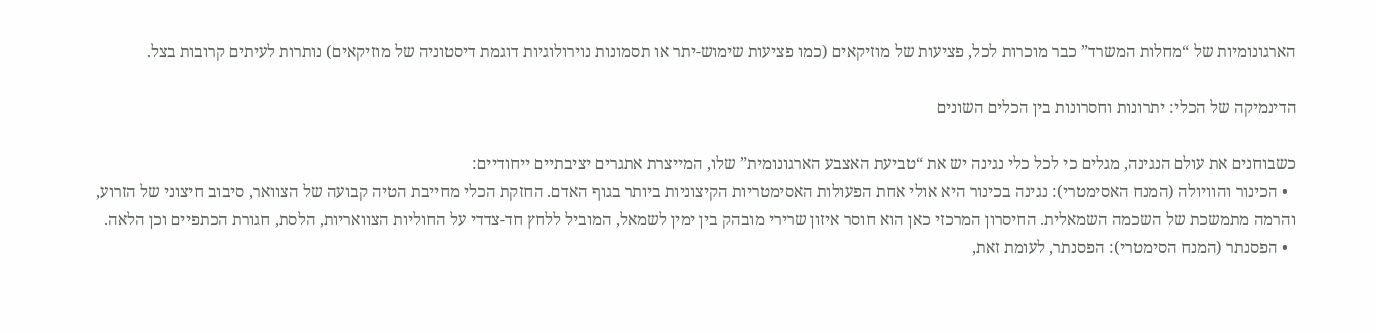הארגונומיות של “מחלות המשרד” כבר מוכרות לכל, פציעות של מוזיקאים (כמו פציעות שימוש-יתר או תסמונות נוירולוגיות דוגמת דיסטוניה של מוזיקאים) נותרות לעיתים קרובות בצל.

הדינמיקה של הכלי: יתרונות וחסרונות בין הכלים השונים

כשבוחנים את עולם הנגינה, מגלים כי לכל כלי נגינה יש את “טביעת האצבע הארגונומית” שלו, המייצרת אתגרים יציבתיים ייחודיים:
  • הכינור והוויולה (המנח האסימטרי): נגינה בכינור היא אולי אחת הפעולות האסימטריות הקיצוניות ביותר בגוף האדם. החזקת הכלי מחייבת הטיה קבועה של הצוואר, סיבוב חיצוני של הזרוע, והרמה מתמשכת של השכמה השמאלית. החיסרון המרכזי כאן הוא חוסר איזון שרירי מובהק בין ימין לשמאל, המוביל ללחץ חד-צדדי על החוליות הצוואריות, הלסת, חגורת הכתפיים וכן הלאה.
  • הפסנתר (המנח הסימטרי): הפסנתר, לעומת זאת,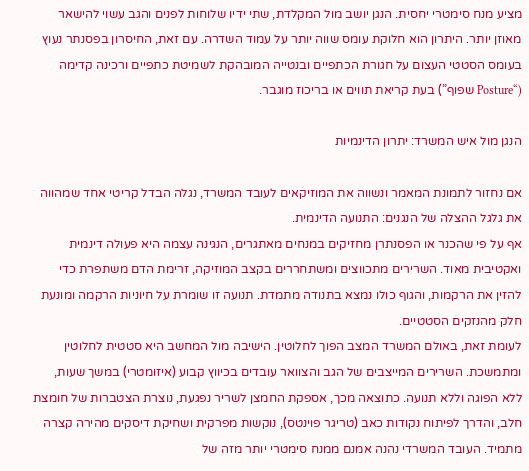מציע מנח סימטרי יחסית. הנגן יושב מול המקלדת, שתי ידיו שלוחות לפנים והגב עשוי להישאר מאוזן יותר. היתרון הוא חלוקת עומס שווה יותר על עמוד השדרה. עם זאת, החיסרון בפסנתר נעוץ בעומס הסטטי העצום על חגורת הכתפיים ובנטייה המובהקת לשמיטת כתפיים ורכינה קדימה (“Posture שפוף”) בעת קריאת תווים או בריכוז מוגבר.

הנגן מול איש המשרד: יתרון הדינמיות

אם נחזור לתמונת המאמר ונשווה את המוזיקאים לעובד המשרד, נגלה הבדל קריטי אחד שמהווה את גלגל ההצלה של הנגנים: התנועה הדינמית.
אף על פי שהכנר או הפסנתרן מחזיקים במנחים מאתגרים, הנגינה עצמה היא פעולה דינמית ואקטיבית מאוד. השרירים מתכווצים ומשתחררים בקצב המוזיקה, זרימת הדם משתפרת כדי להזין את הרקמות, והגוף כולו נמצא בתנודה מתמדת. תנועה זו שומרת על חיוניות הרקמה ומונעת חלק מהנזקים הסטטיים.
לעומת זאת, באולם המשרד המצב הפוך לחלוטין. הישיבה מול המחשב היא סטטית לחלוטין ומתמשכת. השרירים המייצבים של הגב והצוואר עובדים בכיווץ קבוע (איזומטרי) במשך שעות, ללא הפוגה וללא תנועה. כתוצאה מכך, אספקת החמצן לשריר נפגעת, נוצרת הצטברות של חומצת חלב, והדרך לפיתוח נקודות כאב (טריגר פוינטס), נוקשות מפרקית ושחיקת דיסקים מהירה קצרה מתמיד. העובד המשרדי נהנה אמנם ממנח סימטרי יותר מזה של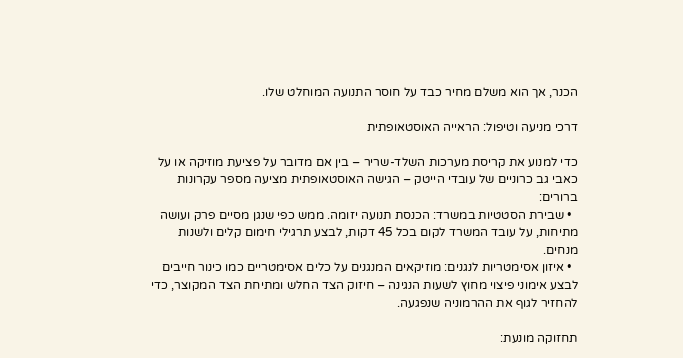הכנר, אך הוא משלם מחיר כבד על חוסר התנועה המוחלט שלו.

דרכי מניעה וטיפול: הראייה האוסטאופתית

כדי למנוע את קריסת מערכות השלד-שריר – בין אם מדובר על פציעת מוזיקה או על כאבי גב כרוניים של עובדי הייטק – הגישה האוסטאופתית מציעה מספר עקרונות ברורים:
  • שבירת הסטטיות במשרד: הכנסת תנועה יזומה. ממש כפי שנגן מסיים פרק ועושה מתיחות, על עובד המשרד לקום בכל 45 דקות, לבצע תרגילי חימום קלים ולשנות מנחים.
  • איזון אסימטריות לנגנים: מוזיקאים המנגנים על כלים אסימטריים כמו כינור חייבים לבצע אימוני פיצוי מחוץ לשעות הנגינה – חיזוק הצד החלש ומתיחת הצד המקוצר, כדי להחזיר לגוף את ההרמוניה שנפגעה.

תחזוקה מונעת: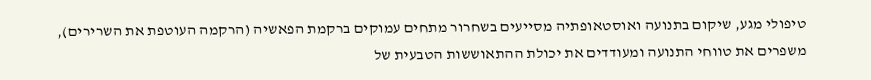טיפולי מגע, שיקום בתנועה ואוסטאופתיה מסייעים בשחרור מתחים עמוקים ברקמת הפאשיה (הרקמה העוטפת את השרירים), משפרים את טווחי התנועה ומעודדים את יכולת ההתאוששות הטבעית של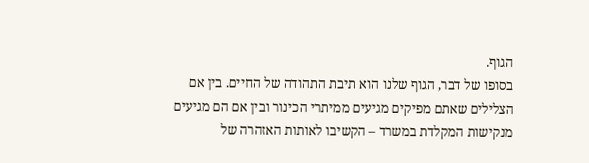הגוף.
בסופו של דבר, הגוף שלנו הוא תיבת התהודה של החיים. בין אם הצלילים שאתם מפיקים מגיעים ממיתרי הכינור ובין אם הם מגיעים מנקישות המקלדת במשרד – הקשיבו לאותות האזהרה של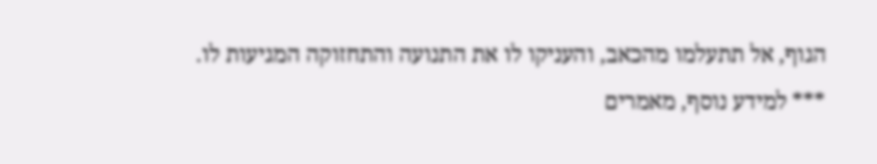הגוף, אל תתעלמו מהכאב, והעניקו לו את התנועה והתחזוקה המגיעות לו.
*** למידע נוסף, מאמרים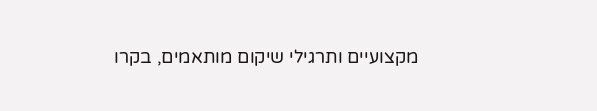מקצועיים ותרגילי שיקום מותאמים, בקרו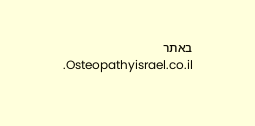באתר Osteopathyisrael.co.il.